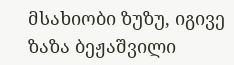მსახიობი ზუზუ, იგივე ზაზა ბეჟაშვილი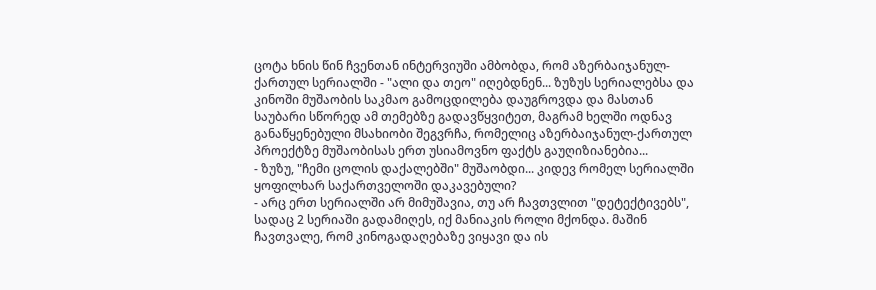ცოტა ხნის წინ ჩვენთან ინტერვიუში ამბობდა, რომ აზერბაიჯანულ-ქართულ სერიალში - "ალი და თეო" იღებდნენ... ზუზუს სერიალებსა და კინოში მუშაობის საკმაო გამოცდილება დაუგროვდა და მასთან საუბარი სწორედ ამ თემებზე გადავწყვიტეთ, მაგრამ ხელში ოდნავ განაწყენებული მსახიობი შეგვრჩა, რომელიც აზერბაიჯანულ-ქართულ პროექტზე მუშაობისას ერთ უსიამოვნო ფაქტს გაუღიზიანებია...
- ზუზუ, "ჩემი ცოლის დაქალებში" მუშაობდი... კიდევ რომელ სერიალში ყოფილხარ საქართველოში დაკავებული?
- არც ერთ სერიალში არ მიმუშავია, თუ არ ჩავთვლით "დეტექტივებს", სადაც 2 სერიაში გადამიღეს, იქ მანიაკის როლი მქონდა. მაშინ ჩავთვალე, რომ კინოგადაღებაზე ვიყავი და ის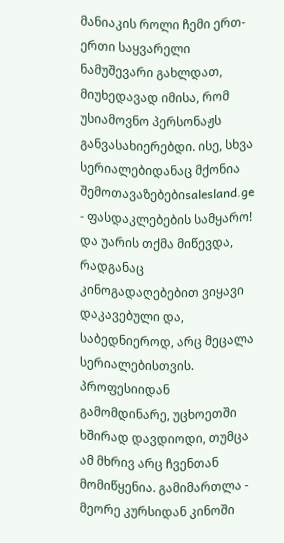მანიაკის როლი ჩემი ერთ-ერთი საყვარელი ნამუშევარი გახლდათ, მიუხედავად იმისა, რომ უსიამოვნო პერსონაჟს განვასახიერებდი. ისე, სხვა სერიალებიდანაც მქონია შემოთავაზებებიsalesland.ge - ფასდაკლებების სამყარო! და უარის თქმა მიწევდა, რადგანაც კინოგადაღებებით ვიყავი დაკავებული და, საბედნიეროდ, არც მეცალა სერიალებისთვის. პროფესიიდან გამომდინარე, უცხოეთში ხშირად დავდიოდი, თუმცა ამ მხრივ არც ჩვენთან მომიწყენია. გამიმართლა - მეორე კურსიდან კინოში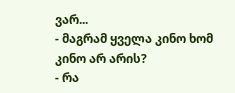ვარ...
- მაგრამ ყველა კინო ხომ კინო არ არის?
- რა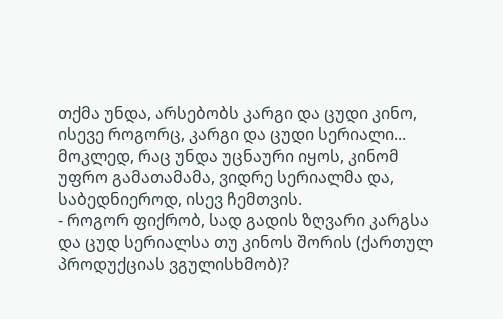თქმა უნდა, არსებობს კარგი და ცუდი კინო, ისევე როგორც, კარგი და ცუდი სერიალი... მოკლედ, რაც უნდა უცნაური იყოს, კინომ უფრო გამათამამა, ვიდრე სერიალმა და, საბედნიეროდ, ისევ ჩემთვის.
- როგორ ფიქრობ, სად გადის ზღვარი კარგსა და ცუდ სერიალსა თუ კინოს შორის (ქართულ პროდუქციას ვგულისხმობ)?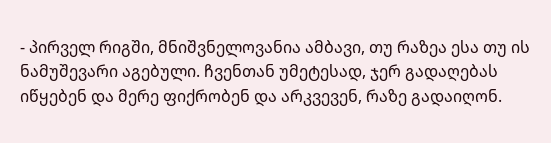- პირველ რიგში, მნიშვნელოვანია ამბავი, თუ რაზეა ესა თუ ის ნამუშევარი აგებული. ჩვენთან უმეტესად, ჯერ გადაღებას იწყებენ და მერე ფიქრობენ და არკვევენ, რაზე გადაიღონ.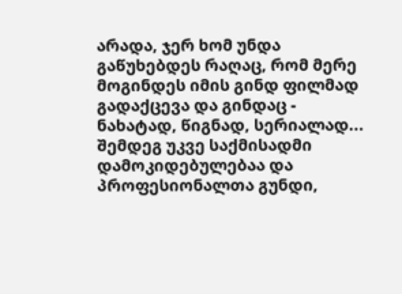არადა, ჯერ ხომ უნდა გაწუხებდეს რაღაც, რომ მერე მოგინდეს იმის გინდ ფილმად გადაქცევა და გინდაც - ნახატად, წიგნად, სერიალად... შემდეგ უკვე საქმისადმი დამოკიდებულებაა და პროფესიონალთა გუნდი,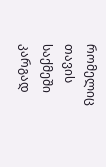რომელიც თავის საქმეში კარგად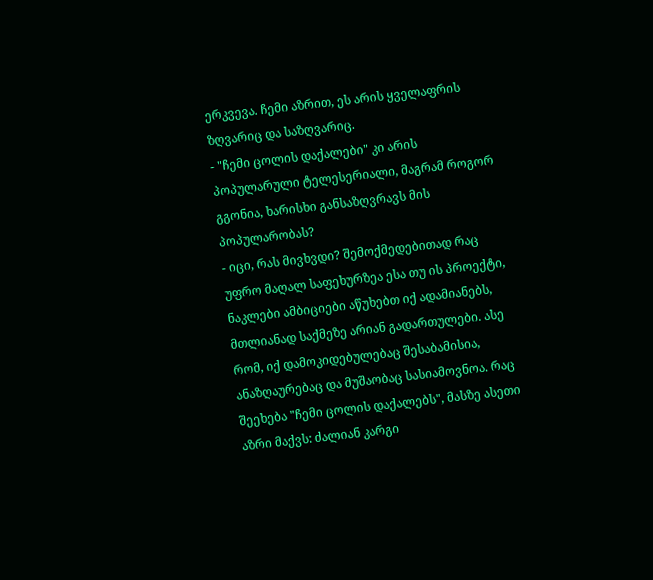ერკვევა. ჩემი აზრით, ეს არის ყველაფრის ზღვარიც და საზღვარიც.
- "ჩემი ცოლის დაქალები" კი არის პოპულარული ტელესერიალი, მაგრამ როგორ გგონია, ხარისხი განსაზღვრავს მის პოპულარობას?
- იცი, რას მივხვდი? შემოქმედებითად რაც უფრო მაღალ საფეხურზეა ესა თუ ის პროექტი, ნაკლები ამბიციები აწუხებთ იქ ადამიანებს, მთლიანად საქმეზე არიან გადართულები. ასე რომ, იქ დამოკიდებულებაც შესაბამისია, ანაზღაურებაც და მუშაობაც სასიამოვნოა. რაც შეეხება "ჩემი ცოლის დაქალებს", მასზე ასეთი აზრი მაქვს: ძალიან კარგი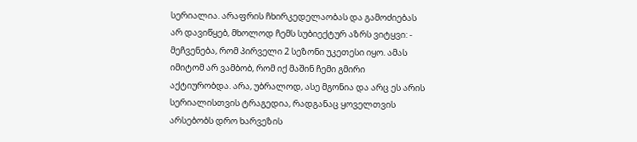სერიალია. არაფრის ჩხირკედელაობას და გამოძიებას არ დავიწყებ, მხოლოდ ჩემს სუბიექტურ აზრს ვიტყვი: - მეჩვენება, რომ პირველი 2 სეზონი უკეთესი იყო. ამას იმიტომ არ ვამბობ, რომ იქ მაშინ ჩემი გმირი აქტიურობდა. არა, უბრალოდ, ასე მგონია და არც ეს არის სერიალისთვის ტრაგედია, რადგანაც ყოველთვის არსებობს დრო ხარვეზის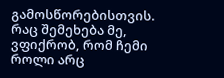გამოსწორებისთვის.
რაც შემეხება მე, ვფიქრობ, რომ ჩემი როლი არც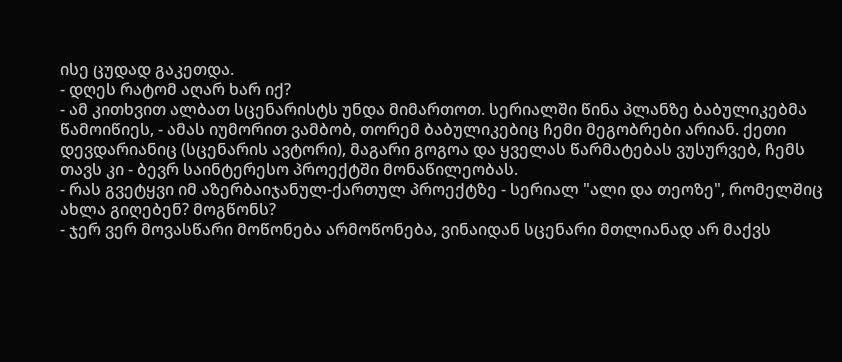ისე ცუდად გაკეთდა.
- დღეს რატომ აღარ ხარ იქ?
- ამ კითხვით ალბათ სცენარისტს უნდა მიმართოთ. სერიალში წინა პლანზე ბაბულიკებმა წამოიწიეს, - ამას იუმორით ვამბობ, თორემ ბაბულიკებიც ჩემი მეგობრები არიან. ქეთი დევდარიანიც (სცენარის ავტორი), მაგარი გოგოა და ყველას წარმატებას ვუსურვებ, ჩემს თავს კი - ბევრ საინტერესო პროექტში მონაწილეობას.
- რას გვეტყვი იმ აზერბაიჯანულ-ქართულ პროექტზე - სერიალ "ალი და თეოზე", რომელშიც ახლა გიღებენ? მოგწონს?
- ჯერ ვერ მოვასწარი მოწონება არმოწონება, ვინაიდან სცენარი მთლიანად არ მაქვს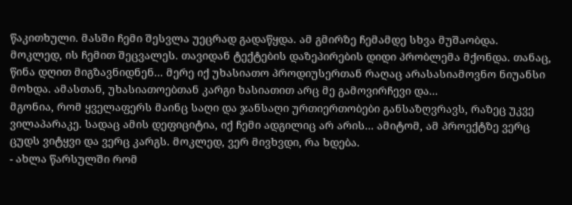წაკითხული. მასში ჩემი შესვლა უეცრად გადაწყდა. ამ გმირზე ჩემამდე სხვა მუშაობდა. მოკლედ, ის ჩემით შეცვალეს. თავიდან ტექტების დაზეპირების დიდი პრობლემა მქონდა. თანაც, წინა დღით მიგზავნიდნენ... მერე იქ უხასიათო პროდიუსერთან რაღაც არასასიამოვნო ნიუანსი მოხდა. ამასთან, უხასიათოებთან კარგი ხასიათით არც მე გამოვირჩევი და...
მგონია, რომ ყველაფერს მაინც საღი და ჯანსაღი ურთიერთობები განსაზღვრავს, რაზეც უკვე ვილაპარაკე. სადაც ამის დეფიციტია, იქ ჩემი ადგილიც არ არის... ამიტომ, ამ პროექტზე ვერც ცუდს ვიტყვი და ვერც კარგს. მოკლედ, ვერ მივხვდი, რა ხდება.
- ახლა წარსულში რომ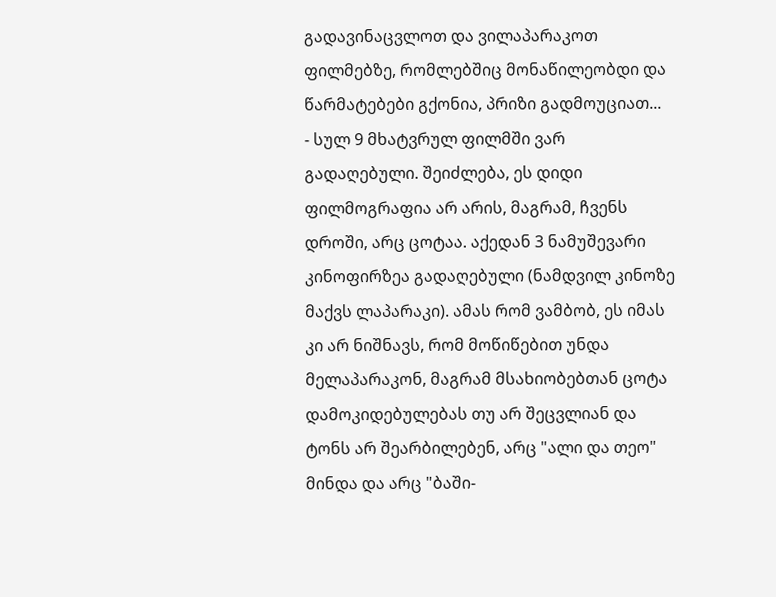გადავინაცვლოთ და ვილაპარაკოთ ფილმებზე, რომლებშიც მონაწილეობდი და წარმატებები გქონია, პრიზი გადმოუციათ...
- სულ 9 მხატვრულ ფილმში ვარ გადაღებული. შეიძლება, ეს დიდი ფილმოგრაფია არ არის, მაგრამ, ჩვენს დროში, არც ცოტაა. აქედან 3 ნამუშევარი კინოფირზეა გადაღებული (ნამდვილ კინოზე მაქვს ლაპარაკი). ამას რომ ვამბობ, ეს იმას კი არ ნიშნავს, რომ მოწიწებით უნდა მელაპარაკონ, მაგრამ მსახიობებთან ცოტა დამოკიდებულებას თუ არ შეცვლიან და ტონს არ შეარბილებენ, არც "ალი და თეო" მინდა და არც "ბაში-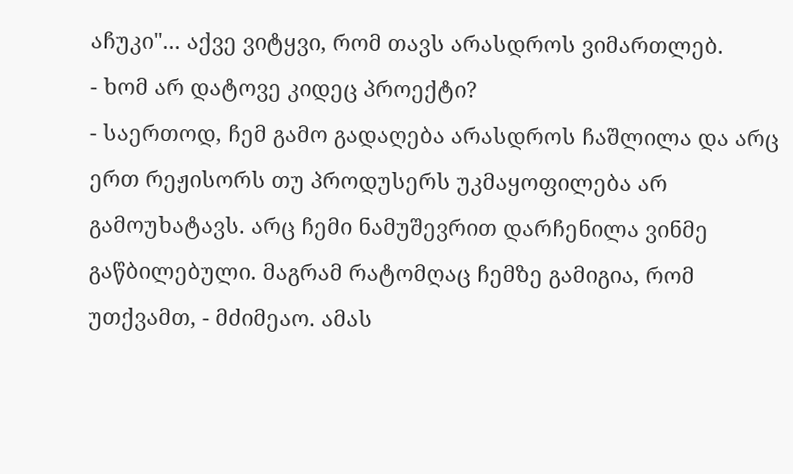აჩუკი"... აქვე ვიტყვი, რომ თავს არასდროს ვიმართლებ.
- ხომ არ დატოვე კიდეც პროექტი?
- საერთოდ, ჩემ გამო გადაღება არასდროს ჩაშლილა და არც ერთ რეჟისორს თუ პროდუსერს უკმაყოფილება არ გამოუხატავს. არც ჩემი ნამუშევრით დარჩენილა ვინმე გაწბილებული. მაგრამ რატომღაც ჩემზე გამიგია, რომ უთქვამთ, - მძიმეაო. ამას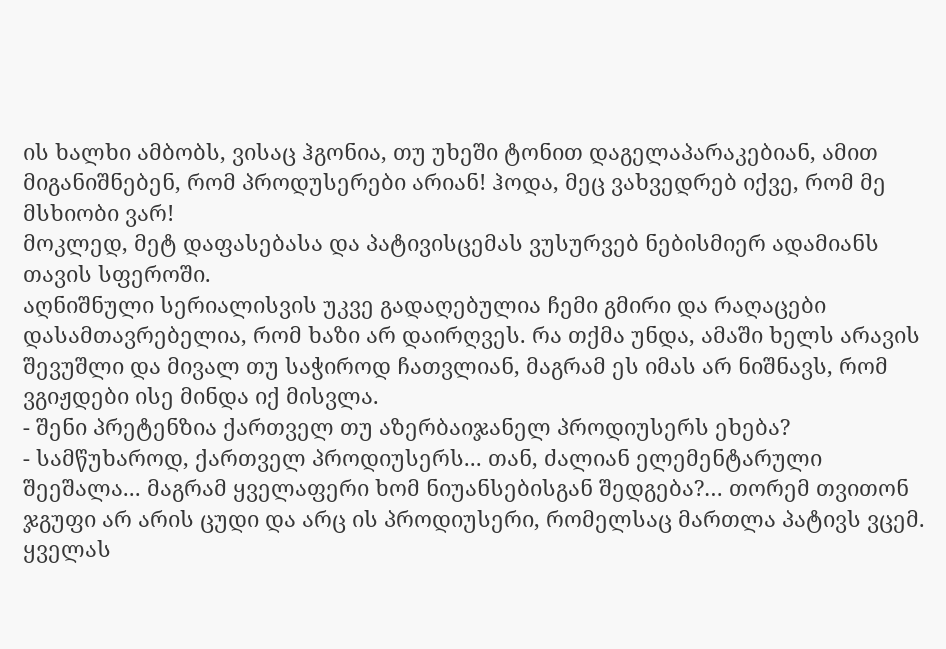ის ხალხი ამბობს, ვისაც ჰგონია, თუ უხეში ტონით დაგელაპარაკებიან, ამით მიგანიშნებენ, რომ პროდუსერები არიან! ჰოდა, მეც ვახვედრებ იქვე, რომ მე მსხიობი ვარ!
მოკლედ, მეტ დაფასებასა და პატივისცემას ვუსურვებ ნებისმიერ ადამიანს თავის სფეროში.
აღნიშნული სერიალისვის უკვე გადაღებულია ჩემი გმირი და რაღაცები დასამთავრებელია, რომ ხაზი არ დაირღვეს. რა თქმა უნდა, ამაში ხელს არავის შევუშლი და მივალ თუ საჭიროდ ჩათვლიან, მაგრამ ეს იმას არ ნიშნავს, რომ ვგიჟდები ისე მინდა იქ მისვლა.
- შენი პრეტენზია ქართველ თუ აზერბაიჯანელ პროდიუსერს ეხება?
- სამწუხაროდ, ქართველ პროდიუსერს... თან, ძალიან ელემენტარული შეეშალა... მაგრამ ყველაფერი ხომ ნიუანსებისგან შედგება?… თორემ თვითონ ჯგუფი არ არის ცუდი და არც ის პროდიუსერი, რომელსაც მართლა პატივს ვცემ. ყველას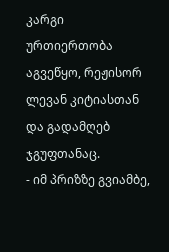კარგი ურთიერთობა აგვეწყო, რეჟისორ ლევან კიტიასთან და გადამღებ ჯგუფთანაც.
- იმ პრიზზე გვიამბე,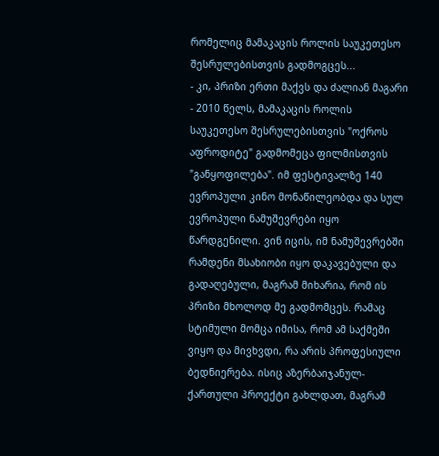რომელიც მამაკაცის როლის საუკეთესო შესრულებისთვის გადმოგცეს...
- კი, პრიზი ერთი მაქვს და ძალიან მაგარი - 2010 წელს, მამაკაცის როლის საუკეთესო შესრულებისთვის "ოქროს აფროდიტე" გადმომეცა ფილმისთვის "განყოფილება". იმ ფესტივალზე 140 ევროპული კინო მონაწილეობდა და სულ ევროპული ნამუშევრები იყო წარდგენილი. ვინ იცის, იმ ნამუშევრებში რამდენი მსახიობი იყო დაკავებული და გადაღებული, მაგრამ მიხარია, რომ ის პრიზი მხოლოდ მე გადმომცეს. რამაც სტიმული მომცა იმისა, რომ ამ საქმეში ვიყო და მივხვდი, რა არის პროფესიული ბედნიერება. ისიც აზერბაიჯანულ-ქართული პროექტი გახლდათ, მაგრამ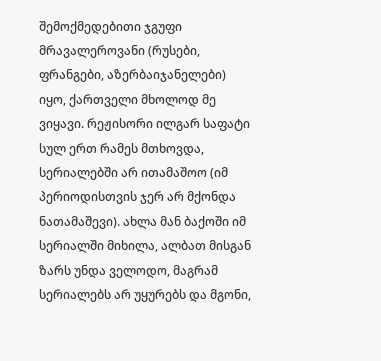შემოქმედებითი ჯგუფი მრავალეროვანი (რუსები, ფრანგები, აზერბაიჯანელები) იყო, ქართველი მხოლოდ მე ვიყავი. რეჟისორი ილგარ საფატი სულ ერთ რამეს მთხოვდა, სერიალებში არ ითამაშოო (იმ პერიოდისთვის ჯერ არ მქონდა ნათამაშევი). ახლა მან ბაქოში იმ სერიალში მიხილა, ალბათ მისგან ზარს უნდა ველოდო, მაგრამ სერიალებს არ უყურებს და მგონი,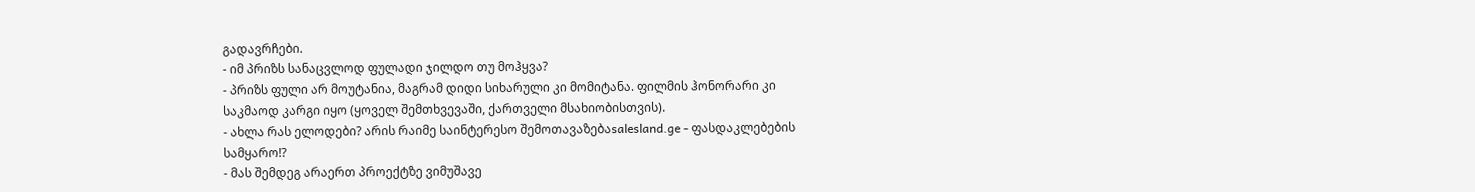გადავრჩები.
- იმ პრიზს სანაცვლოდ ფულადი ჯილდო თუ მოჰყვა?
- პრიზს ფული არ მოუტანია, მაგრამ დიდი სიხარული კი მომიტანა. ფილმის ჰონორარი კი საკმაოდ კარგი იყო (ყოველ შემთხვევაში, ქართველი მსახიობისთვის).
- ახლა რას ელოდები? არის რაიმე საინტერესო შემოთავაზებაsalesland.ge - ფასდაკლებების სამყარო!?
- მას შემდეგ არაერთ პროექტზე ვიმუშავე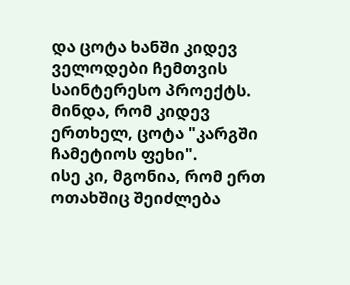და ცოტა ხანში კიდევ ველოდები ჩემთვის საინტერესო პროექტს. მინდა, რომ კიდევ ერთხელ, ცოტა "კარგში ჩამეტიოს ფეხი".
ისე კი, მგონია, რომ ერთ ოთახშიც შეიძლება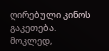ღირებული კინოს გაკეთება. მოკლედ,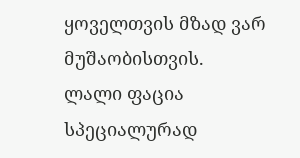ყოველთვის მზად ვარ მუშაობისთვის.
ლალი ფაცია
სპეციალურად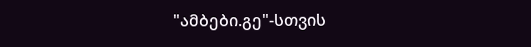"ამბები.გე"-სთვის